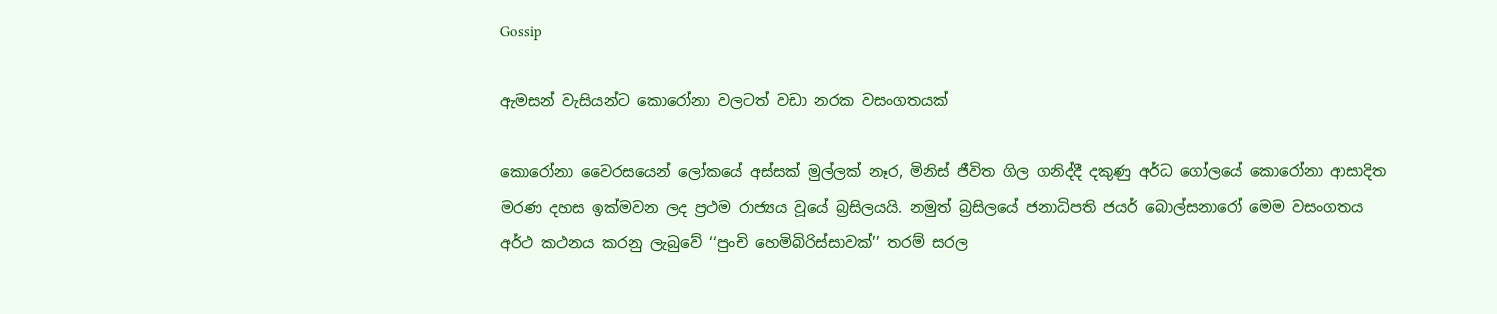Gossip

ඇමසන් වැසියන්ට කොරෝනා වලටත් වඩා නරක වසංගතයක්

කොරෝනා වෛරසයෙන් ලෝකයේ අස්සක් මුල්ලක් නෑර, මිනිස් ජීවිත ගිල ගනිද්දී දකුණු අර්ධ ගෝලයේ කොරෝනා ආසාදිත මරණ දහස ඉක්මවන ලද ප්‍රථම රාජ්‍යය වූයේ බ්‍රසිලයයි. නමුත් බ්‍රසිලයේ ජනාධිපති ජයර් බොල්සනාරෝ මෙම වසංගතය අර්ථ කථනය කරනු ලැබුවේ ‘‘පුංචි හෙමිබිරිස්සාවක්’’ තරම් සරල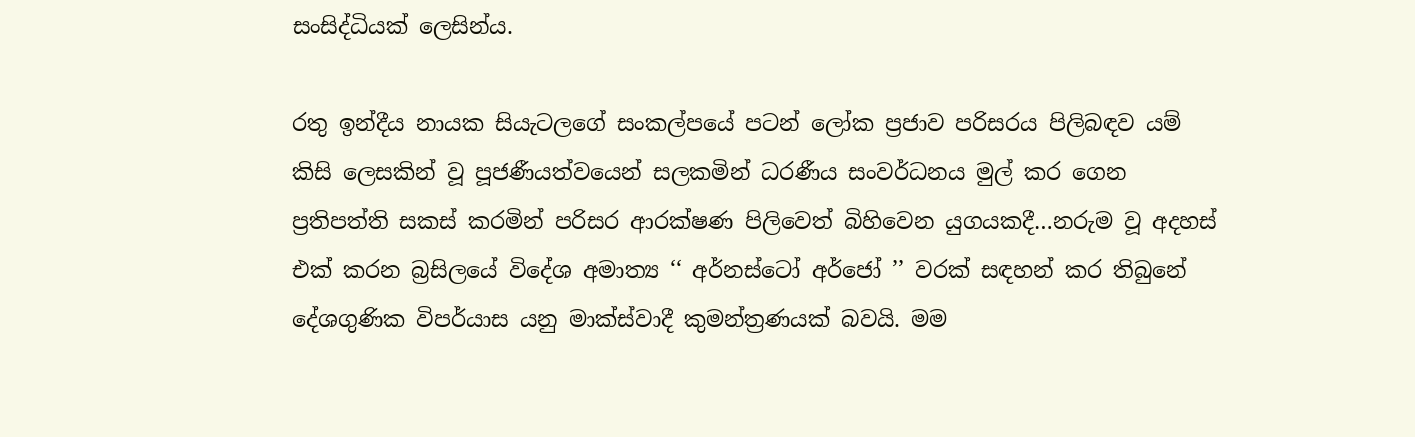සංසිද්ධියක් ලෙසින්ය.

රතු ඉන්දීය නායක සියැටලගේ සංකල්පයේ පටන් ලෝක ප්‍රජාව පරිසරය පිලිබඳව යම් කිසි ලෙසකින් වූ පූජණීයත්වයෙන් සලකමින් ධරණීය සංවර්ධනය මුල් කර ගෙන ප්‍රතිපත්ති සකස් කරමින් පරිසර ආරක්ෂණ පිලිවෙත් බිහිවෙන යුගයකදී…නරුම වූ අදහස් එක් කරන බ්‍රසිලයේ විදේශ අමාත්‍ය ‘‘ අර්නස්ටෝ අර්ජෝ ’’ වරක් සඳහන් කර තිබුනේ දේශගුණික විපර්යාස යනු මාක්ස්වාදී කුමන්ත්‍රණයක් බවයි. මම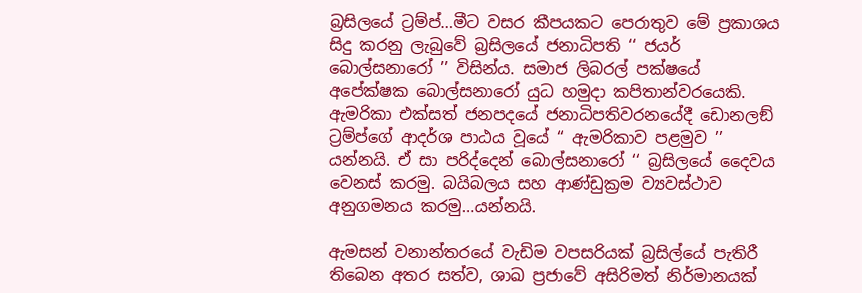බ්‍රසිලයේ ට්‍රම්ප්…මීට වසර කීපයකට පෙරාතුව මේ ප්‍රකාශය සිදු කරනු ලැබුවේ බ්‍රසිලයේ ජනාධිපති ‘‘ ජයර් බොල්සනාරෝ ’’ විසින්ය. සමාජ ලිබරල් පක්ෂයේ අපේක්ෂක බොල්සනාරෝ යුධ හමුදා කපිතාන්වරයෙකි. ඇමරිකා එක්සත් ජනපදයේ ජනාධිපතිවරනයේදී ඩොනලඞ් ට්‍රම්ප්ගේ ආදර්ශ පාඨය වූයේ ‘‘ ඇමරිකාව පළමුව ’’ යන්නයි. ඒ සා පරිද්දෙන් බොල්සනාරෝ ‘‘ බ්‍රසිලයේ දෛවය වෙනස් කරමු. බයිබලය සහ ආණ්ඩුක්‍රම ව්‍යවස්ථාව අනුගමනය කරමු…යන්නයි.

ඇමසන් වනාන්තරයේ වැඩිම වපසරියක් බ්‍රසිල්යේ පැතිරී තිබෙන අතර සත්ව, ශාඛ ප්‍රජාවේ අසිරිමත් නිර්මානයක්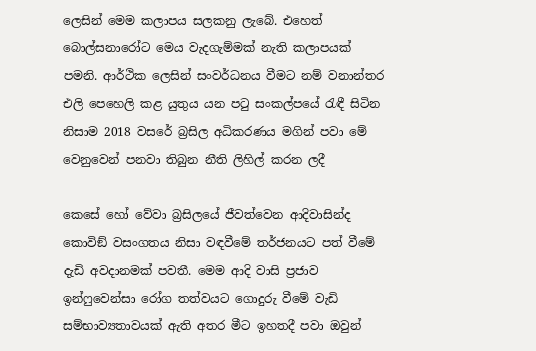ලෙසින් මෙම කලාපය සලකනු ලැබේ. එහෙත් බොල්සනාරෝට මෙය වැදගැම්මක් නැති කලාපයක් පමනි. ආර්ථික ලෙසින් සංවර්ධනය වීමට නම් වනාන්තර එලි පෙහෙලි කළ යුතුය යන පටු සංකල්පයේ රැඳී සිටින නිසාම 2018 වසරේ බ්‍රසිල අධිකරණය මගින් පවා මේ වෙනුවෙන් පනවා තිබුන නීති ලිහිල් කරන ලදී

කෙසේ හෝ වේවා බ්‍රසිලයේ ජීවත්වෙන ආදිවාසින්ද කොවිඞ් වසංගතය නිසා වඳවීමේ තර්ජනයට පත් වීමේ දැඩි අවදානමක් පවතී. මෙම ආදි වාසි ප්‍රජාව ඉන්ෆුවෙන්සා රෝග තත්වයට ගොදුරු වීමේ වැඩි සම්භාව්‍යතාවයක් ඇති අතර මීට ඉහතදී පවා ඔවුන්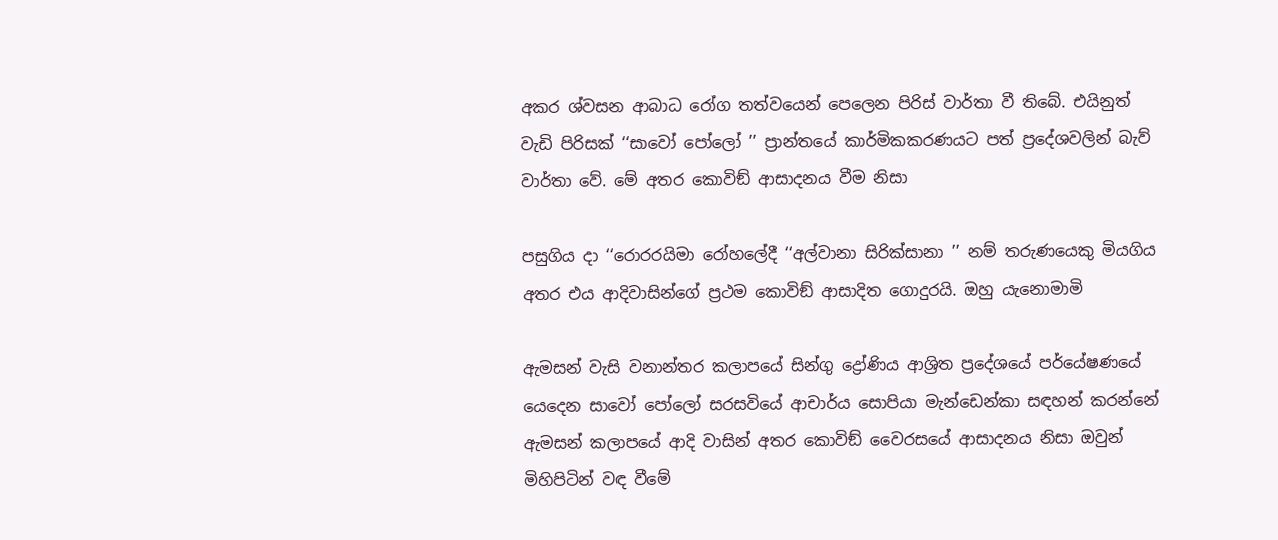අකර ශ්වසන ආබාධ රෝග තත්වයෙන් පෙලෙන පිරිස් වාර්තා වී තිබේ. එයිනුත් වැඩි පිරිසක් ‘‘සාවෝ පෝලෝ ’’ ප්‍රාන්තයේ කාර්මිකකරණයට පත් ප්‍රදේශවලින් බැව් වාර්තා වේ. මේ අතර කොවිඞ් ආසාදනය වීම නිසා

පසුගිය දා ‘‘රොරරයිමා රෝහලේදී ‘‘අල්වානා සිරික්සානා ’’ නම් තරුණයෙකු මියගිය අතර එය ආදිවාසින්ගේ ප්‍රථම කොවිඞ් ආසාදිත ගොදුරයි. ඔහු යැනොමාමි

ඇමසන් වැසි වනාන්තර කලාපයේ සින්ගු ද්‍රෝණිය ආශ්‍රිත ප්‍රදේශයේ පර්යේෂණයේ යෙදෙන සාවෝ පෝලෝ සරසවියේ ආචාර්ය සොපියා මැන්ඩෙන්කා සඳහන් කරන්නේ ඇමසන් කලාපයේ ආදි වාසින් අතර කොවිඞ් වෛරසයේ ආසාදනය නිසා ඔවුන් මිහිපිටින් වඳ වීමේ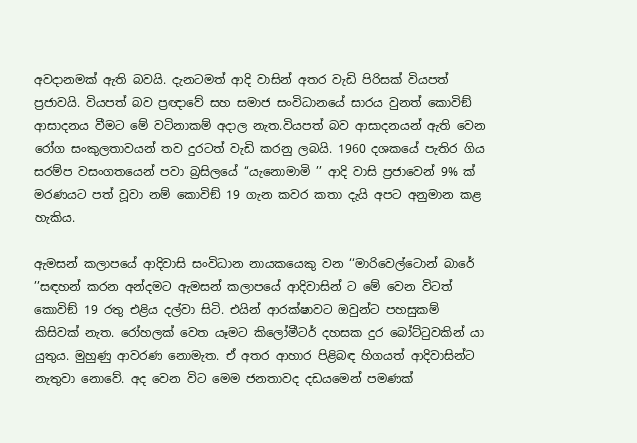අවදානමක් ඇති බවයි. දැනටමත් ආදි වාසින් අතර වැඩි පිරිසක් වියපත් ප්‍රජාවයි. වියපත් බව ප්‍රඥාවේ සහ සමාජ සංවිධානයේ සාරය වුනත් කොවිඞ් ආසාදනය වීමට මේ වටිනාකම් අදාල නැත.වියපත් බව ආසාදනයන් ඇති වෙන රෝග සංකුලතාවයන් තව දුරටත් වැඩි කරනු ලබයි. 1960 දශකයේ පැතිර ගිය සරම්ප වසංගතයෙන් පවා බ්‍රසිලයේ ‘‘යැනොමාමි ’’ ආදි වාසි ප්‍රජාවෙන් 9% ක් මරණයට පත් වූවා නම් කොවිඞ් 19 ගැන කවර කතා දැයි අපට අනුමාන කළ හැකිය.

ඇමසන් කලාපයේ ආදිවාසි සංවිධාන නායකයෙකු වන ‘‘මාරිවෙල්ටොන් බාරේ ’’සඳහන් කරන අන්දමට ඇමසන් කලාපයේ ආදිවාසින් ට මේ වෙන විටත් කොවිඞ් 19 රතු එළිය දල්වා සිටි. එයින් ආරක්ෂාවට ඔවුන්ට පහසුකම් කිසිවක් නැත. රෝහලක් වෙත යෑමට කිලෝමීටර් දහසක දුර බෝට්ටුවකින් යා යුතුය. මුහුණු ආවරණ නොමැත. ඒ අතර ආහාර පිළිබඳ හිගයත් ආදිවාසින්ට නැතුවා නොවේ. අද වෙන විට මෙම ජනතාවද දඩයමෙන් පමණක්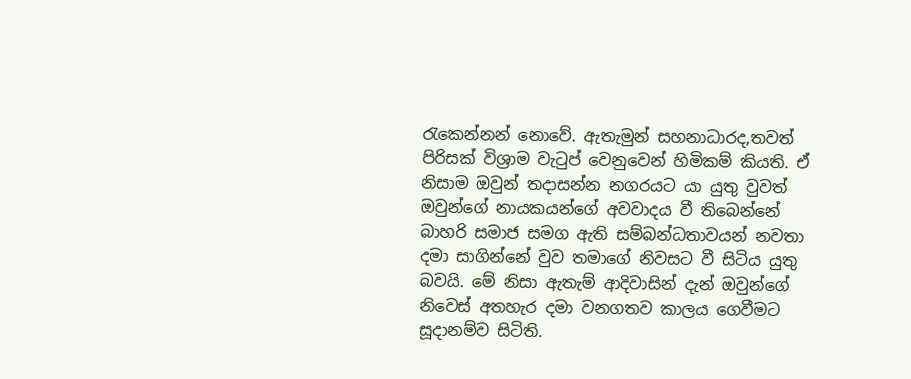රැකෙන්නන් නොවේ. ඇතැමුන් සහනාධාරද,තවත් පිරිසක් විශ්‍රාම වැටුප් වෙනුවෙන් හිමිකම් කියති. ඒ නිසාම ඔවුන් තදාසන්න නගරයට යා යුතු වුවත් ඔවුන්ගේ නායකයන්ගේ අවවාදය වී තිබෙන්නේ බාහරි සමාජ සමග ඇති සම්බන්ධතාවයන් නවතා දමා සාගින්නේ වුව තමාගේ නිවසට වී සිටිය යුතු බවයි. මේ නිසා ඇතැම් ආදිවාසින් දැන් ඔවුන්ගේ නිවෙස් අතහැර දමා වනගතව කාලය ගෙවීමට සූදානම්ව සිටිති.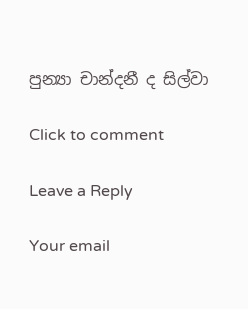පුන්‍යා චාන්දනී ද සිල්වා

Click to comment

Leave a Reply

Your email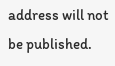address will not be published.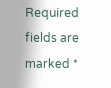Required fields are marked *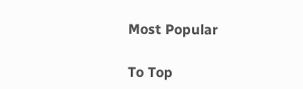Most Popular

To Top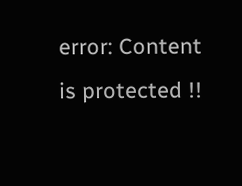error: Content is protected !!